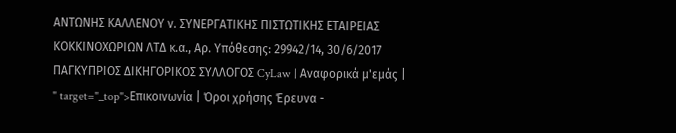ΑΝΤΩΝΗΣ ΚΑΛΛΕΝΟΥ ν. ΣΥΝΕΡΓΑΤΙΚΗΣ ΠΙΣΤΩΤΙΚΗΣ ΕΤΑΙΡΕΙΑΣ ΚΟΚΚΙΝΟΧΩΡΙΩΝ ΛΤΔ κ.α., Αρ. Υπόθεσης: 29942/14, 30/6/2017 ΠΑΓΚΥΠΡΙΟΣ ΔΙΚΗΓΟΡΙΚΟΣ ΣΥΛΛΟΓΟΣ CyLaw | Αναφορικά μ'εμάς | " target="_top">Επικοινωνία | Όροι χρήσης Έρευνα -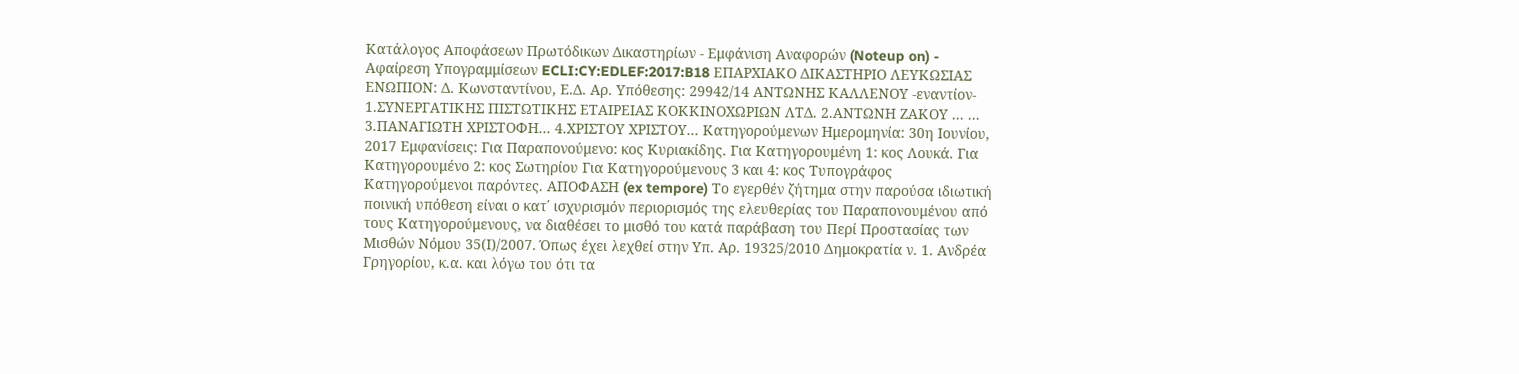Κατάλογος Αποφάσεων Πρωτόδικων Δικαστηρίων - Εμφάνιση Αναφορών (Noteup on) - Αφαίρεση Υπογραμμίσεων ECLI:CY:EDLEF:2017:B18 ΕΠΑΡΧΙΑΚΟ ΔΙΚΑΣΤΗΡΙΟ ΛΕΥΚΩΣΙΑΣ ΕΝΩΠΙΟΝ: Δ. Κωνσταντίνου, Ε.Δ. Αρ. Υπόθεσης: 29942/14 ΑΝΤΩΝΗΣ ΚΑΛΛΕΝΟΥ -εναντίον- 1.ΣΥΝΕΡΓΑΤΙΚΗΣ ΠΙΣΤΩΤΙΚΗΣ ΕΤΑΙΡΕΙΑΣ ΚΟΚΚΙΝΟΧΩΡΙΩΝ ΛΤΔ. 2.ΑΝΤΩΝΗ ΖΑΚΟΥ ... ... 3.ΠΑΝΑΓΙΩΤΗ ΧΡΙΣΤΟΦΗ... 4.ΧΡΙΣΤΟΥ ΧΡΙΣΤΟΥ... Κατηγορούμενων Ημερομηνία: 30η Ιουνίου, 2017 Εμφανίσεις: Για Παραπονούμενο: κος Κυριακίδης. Για Κατηγορουμένη 1: κος Λουκά. Για Κατηγορουμένο 2: κος Σωτηρίου Για Κατηγορούμενους 3 και 4: κος Τυπογράφος Κατηγορούμενοι παρόντες. ΑΠΟΦΑΣΗ (ex tempore) Το εγερθέν ζήτημα στην παρούσα ιδιωτική ποινική υπόθεση είναι ο κατ΄ ισχυρισμόν περιορισμός της ελευθερίας του Παραπονουμένου από τους Κατηγορούμενους, να διαθέσει το μισθό του κατά παράβαση του Περί Προστασίας των Μισθών Νόμου 35(Ι)/2007. Όπως έχει λεχθεί στην Υπ. Αρ. 19325/2010 Δημοκρατία ν. 1. Ανδρέα Γρηγορίου, κ.α. και λόγω του ότι τα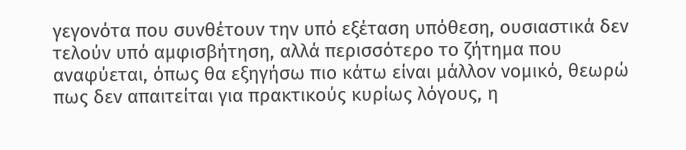γεγονότα που συνθέτουν την υπό εξέταση υπόθεση, ουσιαστικά δεν τελούν υπό αμφισβήτηση, αλλά περισσότερο το ζήτημα που αναφύεται, όπως θα εξηγήσω πιο κάτω είναι μάλλον νομικό, θεωρώ πως δεν απαιτείται για πρακτικούς κυρίως λόγους, η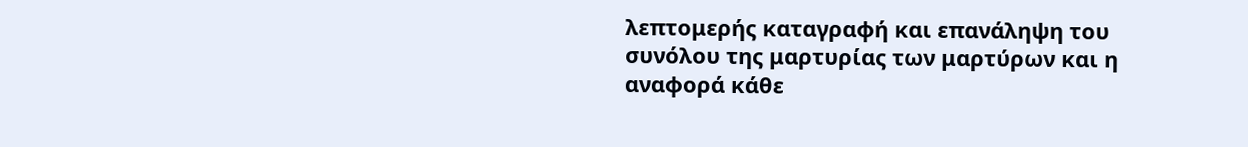λεπτομερής καταγραφή και επανάληψη του συνόλου της μαρτυρίας των μαρτύρων και η αναφορά κάθε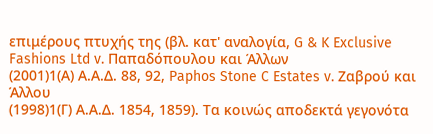επιμέρους πτυχής της (βλ. κατ' αναλογία, G & K Exclusive Fashions Ltd v. Παπαδόπουλου και Άλλων
(2001)1(Α) Α.Α.Δ. 88, 92, Paphos Stone C Estates v. Ζαβρού και Άλλου
(1998)1(Γ) Α.Α.Δ. 1854, 1859). Τα κοινώς αποδεκτά γεγονότα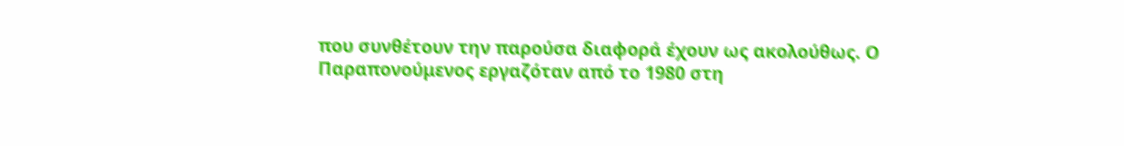που συνθέτουν την παρούσα διαφορά έχουν ως ακολούθως. Ο Παραπονούμενος εργαζόταν από το 1980 στη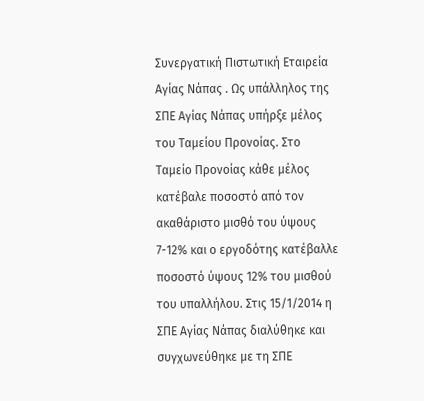Συνεργατική Πιστωτική Εταιρεία Αγίας Νάπας . Ως υπάλληλος της ΣΠΕ Αγίας Νάπας υπήρξε μέλος του Ταμείου Προνοίας. Στο Ταμείο Προνοίας κάθε μέλος κατέβαλε ποσοστό από τον ακαθάριστο μισθό του ύψους 7-12% και ο εργοδότης κατέβαλλε ποσοστό ύψους 12% του μισθού του υπαλλήλου. Στις 15/1/2014 η ΣΠΕ Αγίας Νάπας διαλύθηκε και συγχωνεύθηκε με τη ΣΠΕ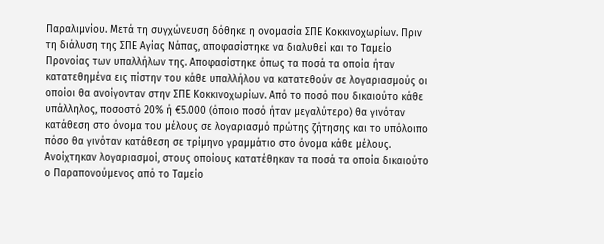Παραλιμνίου. Μετά τη συγχώνευση δόθηκε η ονομασία ΣΠΕ Κοκκινοχωρίων. Πριν τη διάλυση της ΣΠΕ Αγίας Νάπας, αποφασίστηκε να διαλυθεί και το Ταμείο Προνοίας των υπαλλήλων της. Αποφασίστηκε όπως τα ποσά τα οποία ήταν κατατεθημένα εις πίστην του κάθε υπαλλήλου να κατατεθούν σε λογαριασμούς οι οποίοι θα ανοίγονταν στην ΣΠΕ Κοκκινοχωρίων. Από το ποσό που δικαιούτο κάθε υπάλληλος, ποσοστό 20% ή €5.000 (όποιο ποσό ήταν μεγαλύτερο) θα γινόταν κατάθεση στο όνομα του μέλους σε λογαριασμό πρώτης ζήτησης και το υπόλοιπο πόσο θα γινόταν κατάθεση σε τρίμηνο γραμμάτιο στο όνομα κάθε μέλους. Ανοίχτηκαν λογαριασμοί, στους οποίους κατατέθηκαν τα ποσά τα οποία δικαιούτο ο Παραπονούμενος από το Ταμείο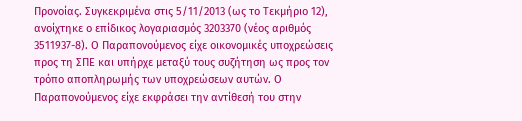Προνοίας. Συγκεκριμένα στις 5/11/2013 (ως το Τεκμήριο 12), ανοίχτηκε ο επίδικος λογαριασμός 3203370 (νέος αριθμός 3511937-8). Ο Παραπονούμενος είχε οικονομικές υποχρεώσεις προς τη ΣΠΕ και υπήρχε μεταξύ τους συζήτηση ως προς τον τρόπο αποπληρωμής των υποχρεώσεων αυτών. Ο Παραπονούμενος είχε εκφράσει την αντίθεσή του στην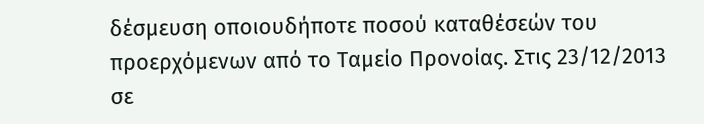δέσμευση οποιουδήποτε ποσού καταθέσεών του προερχόμενων από το Ταμείο Προνοίας. Στις 23/12/2013 σε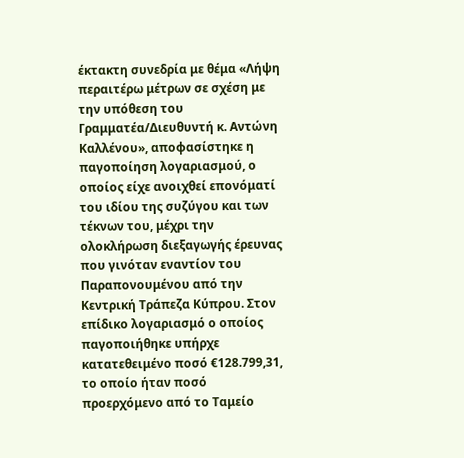έκτακτη συνεδρία με θέμα «Λήψη περαιτέρω μέτρων σε σχέση με την υπόθεση του Γραμματέα/Διευθυντή κ. Αντώνη Καλλένου», αποφασίστηκε η παγοποίηση λογαριασμού, ο οποίος είχε ανοιχθεί επονόματί του ιδίου της συζύγου και των τέκνων του, μέχρι την ολοκλήρωση διεξαγωγής έρευνας που γινόταν εναντίον του Παραπονουμένου από την Κεντρική Τράπεζα Κύπρου. Στον επίδικο λογαριασμό ο οποίος παγοποιήθηκε υπήρχε κατατεθειμένο ποσό €128.799,31, το οποίο ήταν ποσό προερχόμενο από το Ταμείο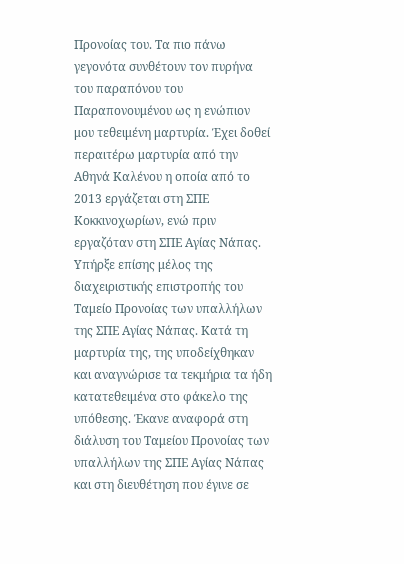Προνοίας του. Τα πιο πάνω γεγονότα συνθέτουν τον πυρήνα του παραπόνου του Παραπονουμένου ως η ενώπιον μου τεθειμένη μαρτυρία. Έχει δοθεί περαιτέρω μαρτυρία από την Αθηνά Καλένου η οποία από το 2013 εργάζεται στη ΣΠΕ Κοκκινοχωρίων, ενώ πριν εργαζόταν στη ΣΠΕ Αγίας Νάπας. Υπήρξε επίσης μέλος της διαχειριστικής επιστροπής του Ταμείο Προνοίας των υπαλλήλων της ΣΠΕ Αγίας Νάπας. Κατά τη μαρτυρία της, της υποδείχθηκαν και αναγνώρισε τα τεκμήρια τα ήδη κατατεθειμένα στο φάκελο της υπόθεσης. Έκανε αναφορά στη διάλυση του Ταμείου Προνοίας των υπαλλήλων της ΣΠΕ Αγίας Νάπας και στη διευθέτηση που έγινε σε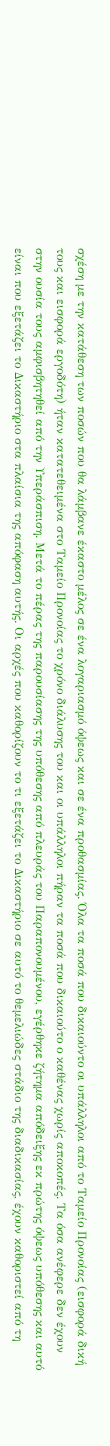σχέση με την κατάθεση των ποσών που θα λάμβανε έκαστο μέλος σε ένα λογαριασμό όψεως και σε ένα προθασμίας. Όλα τα ποσά που δικαιούντο οι υπάλληλοι από το Ταμείο Προνοίας (εισφορά δική τους και εισφορά εργοδότη) ήταν κατατεθειμένα στο Ταμείο Προνοίας το χρόνο διάλυσης του και οι υπάλληλοι πήραν τα ποσά που δικαιούτο ο καθένας χωρίς αποκοπές. Τα όσα ανέφερε δεν έχουν στην ουσία τους αμφισβητηθεί από την Υπεράσπιση. Μετά το πέρας της παρουσίασης της υπόθεσης από πλευράς του Παραπονουμένου, εγέρθηκε ζήτημα απόδειξης εκ πρώτης όψεως υπόθεσης και αυτό είναι που εξετάζει το Δικαστήριο στα πλαίσια της απόφαση αυτής. Οι αρχές που καθορίζουν το τι εξετάζει το Δικαστήριο σε αυτό το θεμελιώδες στάδιο της διαδικασίας, έχουν καθοριστεί από τη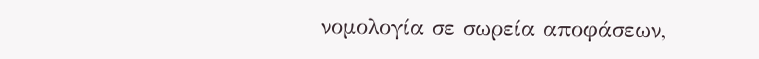νομολογία σε σωρεία αποφάσεων,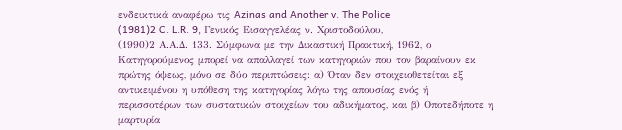ενδεικτικά αναφέρω τις Azinas and Another v. The Police
(1981)2 C. L.R. 9, Γενικός Εισαγγελέας ν. Χριστοδούλου,
(1990)2 Α.Α.Δ. 133. Σύμφωνα με την Δικαστική Πρακτική, 1962, ο Κατηγορούμενος μπορεί να απαλλαγεί των κατηγοριών που τον βαραίνουν εκ πρώτης όψεως, μόνο σε δύο περιπτώσεις: α) Όταν δεν στοιχειοθετείται εξ αντικειμένου η υπόθεση της κατηγορίας λόγω της απουσίας ενός ή περισσοτέρων των συστατικών στοιχείων του αδικήματος, και β) Οποτεδήποτε η μαρτυρία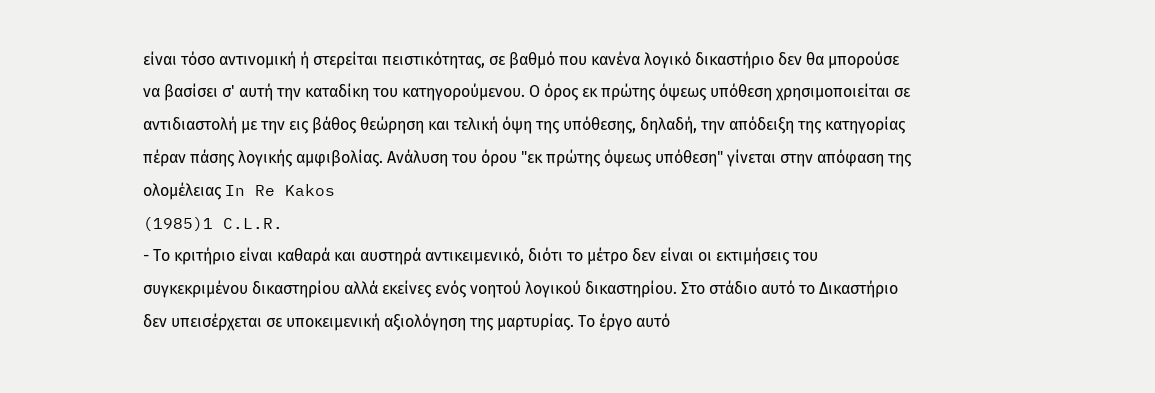είναι τόσο αντινομική ή στερείται πειστικότητας, σε βαθμό που κανένα λογικό δικαστήριο δεν θα μπορούσε να βασίσει σ' αυτή την καταδίκη του κατηγορούμενου. Ο όρος εκ πρώτης όψεως υπόθεση χρησιμοποιείται σε αντιδιαστολή με την εις βάθος θεώρηση και τελική όψη της υπόθεσης, δηλαδή, την απόδειξη της κατηγορίας πέραν πάσης λογικής αμφιβολίας. Ανάλυση του όρου "εκ πρώτης όψεως υπόθεση" γίνεται στην απόφαση της ολομέλειας In Re Kakos
(1985)1 C.L.R.
- Το κριτήριο είναι καθαρά και αυστηρά αντικειμενικό, διότι το μέτρο δεν είναι οι εκτιμήσεις του συγκεκριμένου δικαστηρίου αλλά εκείνες ενός νοητού λογικού δικαστηρίου. Στο στάδιο αυτό το Δικαστήριο δεν υπεισέρχεται σε υποκειμενική αξιολόγηση της μαρτυρίας. Το έργο αυτό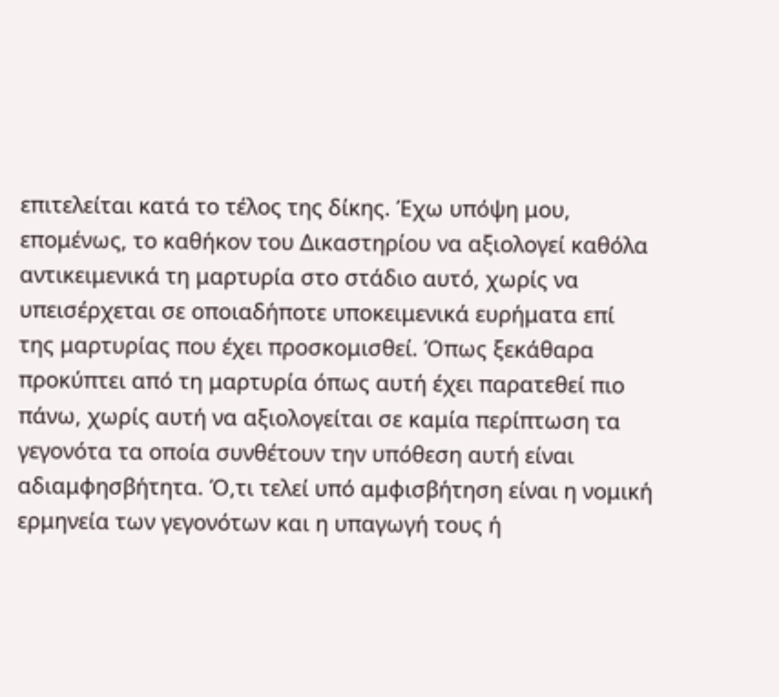επιτελείται κατά το τέλος της δίκης. Έχω υπόψη μου, επομένως, το καθήκον του Δικαστηρίου να αξιολογεί καθόλα αντικειμενικά τη μαρτυρία στο στάδιο αυτό, χωρίς να υπεισέρχεται σε οποιαδήποτε υποκειμενικά ευρήματα επί της μαρτυρίας που έχει προσκομισθεί. Όπως ξεκάθαρα προκύπτει από τη μαρτυρία όπως αυτή έχει παρατεθεί πιο πάνω, χωρίς αυτή να αξιολογείται σε καμία περίπτωση τα γεγονότα τα οποία συνθέτουν την υπόθεση αυτή είναι αδιαμφησβήτητα. Ό,τι τελεί υπό αμφισβήτηση είναι η νομική ερμηνεία των γεγονότων και η υπαγωγή τους ή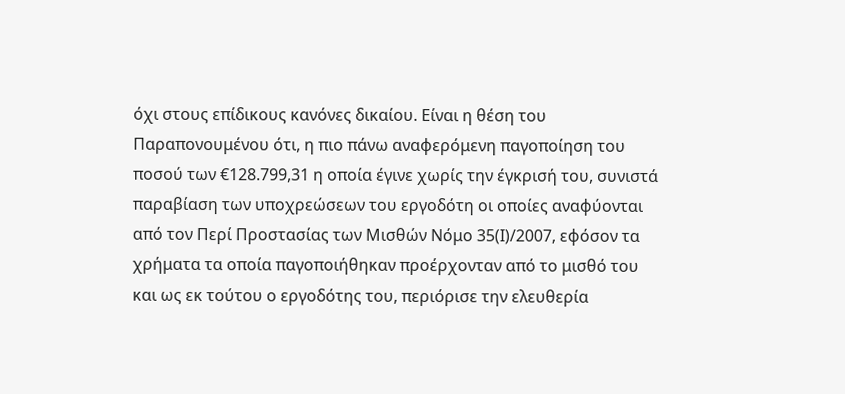όχι στους επίδικους κανόνες δικαίου. Είναι η θέση του Παραπονουμένου ότι, η πιο πάνω αναφερόμενη παγοποίηση του ποσού των €128.799,31 η οποία έγινε χωρίς την έγκρισή του, συνιστά παραβίαση των υποχρεώσεων του εργοδότη οι οποίες αναφύονται από τον Περί Προστασίας των Μισθών Νόμο 35(Ι)/2007, εφόσον τα χρήματα τα οποία παγοποιήθηκαν προέρχονταν από το μισθό του και ως εκ τούτου ο εργοδότης του, περιόρισε την ελευθερία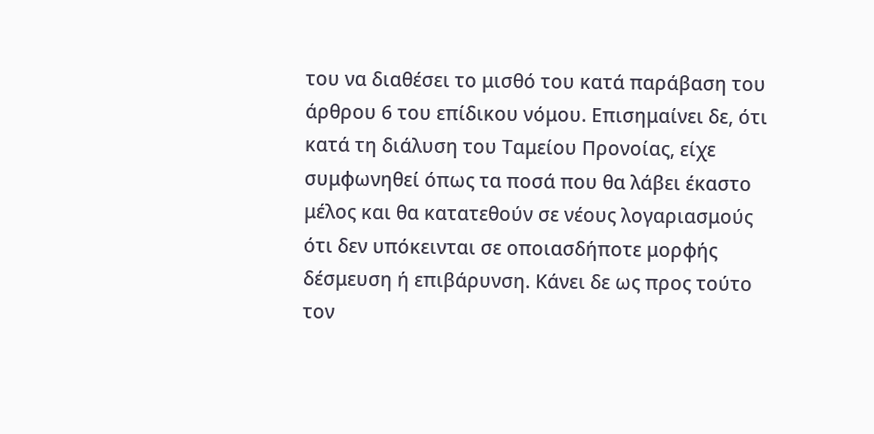του να διαθέσει το μισθό του κατά παράβαση του άρθρου 6 του επίδικου νόμου. Επισημαίνει δε, ότι κατά τη διάλυση του Ταμείου Προνοίας, είχε συμφωνηθεί όπως τα ποσά που θα λάβει έκαστο μέλος και θα κατατεθούν σε νέους λογαριασμούς ότι δεν υπόκεινται σε οποιασδήποτε μορφής δέσμευση ή επιβάρυνση. Κάνει δε ως προς τούτο τον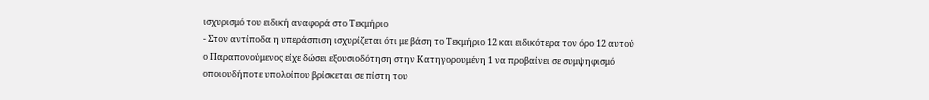ισχυρισμό του ειδική αναφορά στο Τεκμήριο
- Στον αντίποδα η υπεράσπιση ισχυρίζεται ότι με βάση το Τεκμήριο 12 και ειδικότερα τον όρο 12 αυτού ο Παραπονούμενος είχε δώσει εξουσιοδότηση στην Κατηγορουμένη 1 να προβαίνει σε συμψηφισμό οποιουδήποτε υπολοίπου βρίσκεται σε πίστη του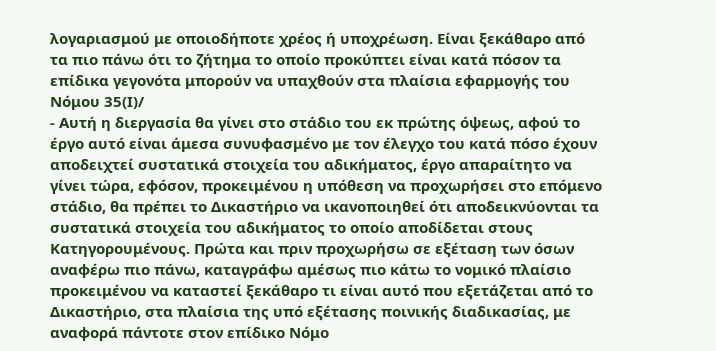λογαριασμού με οποιοδήποτε χρέος ή υποχρέωση. Είναι ξεκάθαρο από τα πιο πάνω ότι το ζήτημα το οποίο προκύπτει είναι κατά πόσον τα επίδικα γεγονότα μπορούν να υπαχθούν στα πλαίσια εφαρμογής του Νόμου 35(Ι)/
- Αυτή η διεργασία θα γίνει στο στάδιο του εκ πρώτης όψεως, αφού το έργο αυτό είναι άμεσα συνυφασμένο με τον έλεγχο του κατά πόσο έχουν αποδειχτεί συστατικά στοιχεία του αδικήματος, έργο απαραίτητο να γίνει τώρα, εφόσον, προκειμένου η υπόθεση να προχωρήσει στο επόμενο στάδιο, θα πρέπει το Δικαστήριο να ικανοποιηθεί ότι αποδεικνύονται τα συστατικά στοιχεία του αδικήματος το οποίο αποδίδεται στους Κατηγορουμένους. Πρώτα και πριν προχωρήσω σε εξέταση των όσων αναφέρω πιο πάνω, καταγράφω αμέσως πιο κάτω το νομικό πλαίσιο προκειμένου να καταστεί ξεκάθαρο τι είναι αυτό που εξετάζεται από το Δικαστήριο, στα πλαίσια της υπό εξέτασης ποινικής διαδικασίας, με αναφορά πάντοτε στον επίδικο Νόμο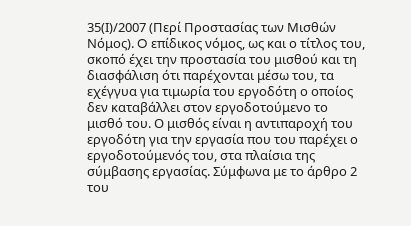35(Ι)/2007 (Περί Προστασίας των Μισθών Νόμος). O επίδικος νόμος, ως και ο τίτλος του, σκοπό έχει την προστασία του μισθού και τη διασφάλιση ότι παρέχονται μέσω του, τα εχέγγυα για τιμωρία του εργοδότη ο οποίος δεν καταβάλλει στον εργοδοτούμενο το μισθό του. Ο μισθός είναι η αντιπαροχή του εργοδότη για την εργασία που του παρέχει ο εργοδοτούμενός του, στα πλαίσια της σύμβασης εργασίας. Σύμφωνα με το άρθρο 2 του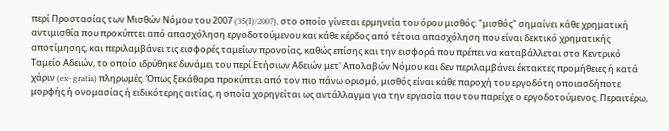περί Προστασίας των Μισθών Νόμου του 2007 (35(I)/2007), στο οποίο γίνεται ερμηνεία του όρου μισθός: "μισθός" σημαίνει κάθε χρηματική αντιμισθία που προκύπτει από απασχόληση εργοδοτούμενου και κάθε κέρδος από τέτοια απασχόληση που είναι δεκτικό χρηματικής αποτίμησης, και περιλαμβάνει τις εισφορές ταμείων προνοίας, καθώς επίσης και την εισφορά που πρέπει να καταβάλλεται στο Κεντρικό Ταμείο Αδειών, το οποίο ιδρύθηκε δυνάμει του περί Ετήσιων Αδειών μετ' Απολαβών Νόμου και δεν περιλαμβάνει έκτακτες προμήθειες ή κατά χάριν (ex- gratia) πληρωμές. Όπως ξεκάθαρα προκύπτει από τον πιο πάνω ορισμό, μισθός είναι κάθε παροχή του εργοδότη οποιασδήποτε μορφής ή ονομασίας ή ειδικότερης αιτίας, η οποία χορηγείται ως αντάλλαγμα για την εργασία που του παρείχε ο εργοδοτούμενος. Περαιτέρω,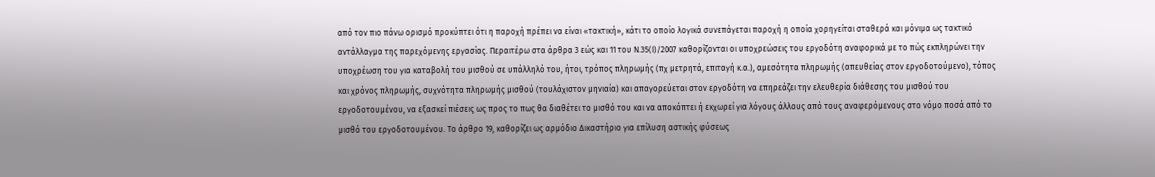από τον πιο πάνω ορισμό προκύπτει ότι η παροχή πρέπει να είναι «τακτική», κάτι το οποίο λογικά συνεπάγεται παροχή η οποία χορηγείται σταθερά και μόνιμα ως τακτικό αντάλλαγμα της παρεχόμενης εργασίας. Περαιτέρω στα άρθρα 3 εώς και 11 του Ν.35(Ι)/2007 καθορίζονται οι υποχρεώσεις του εργοδότη αναφορικά με το πώς εκπληρώνει την υποχρέωση του για καταβολή του μισθού σε υπάλληλό του, ήτοι, τρόπος πληρωμής (πχ μετρητά, επιταγή κ.α.), αμεσότητα πληρωμής (απευθείας στον εργοδοτούμενο), τόπος και χρόνος πληρωμής, συχνότητα πληρωμής μισθού (τουλάχιστον μηνιαία) και απαγορεύεται στον εργοδότη να επηρεάζει την ελευθερία διάθεσης του μισθού του εργοδοτουμένου, να εξασκεί πιέσεις ως προς το πως θα διαθέτει το μισθό του και να αποκόπτει ή εκχωρεί για λόγους άλλους από τους αναφερόμενους στο νόμο ποσά από το μισθό του εργοδοτουμένου. Το άρθρο 19, καθορίζει ως αρμόδιο Δικαστήριο για επίλυση αστικής φύσεως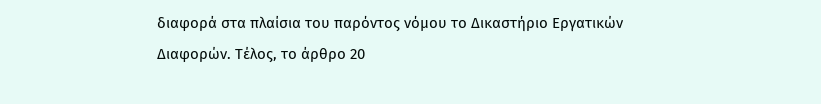διαφορά στα πλαίσια του παρόντος νόμου το Δικαστήριο Εργατικών Διαφορών. Τέλος, το άρθρο 20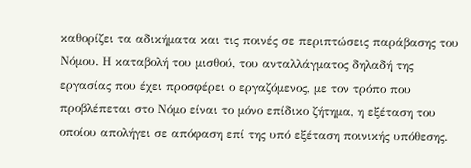καθορίζει τα αδικήματα και τις ποινές σε περιπτώσεις παράβασης του Νόμου. Η καταβολή του μισθού, του ανταλλάγματος δηλαδή της εργασίας που έχει προσφέρει ο εργαζόμενος, με τον τρόπο που προβλέπεται στο Νόμο είναι το μόνο επίδικο ζήτημα, η εξέταση του οποίου απολήγει σε απόφαση επί της υπό εξέταση ποινικής υπόθεσης.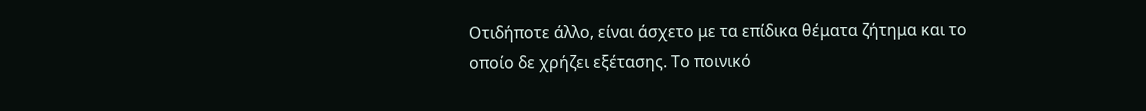Οτιδήποτε άλλο, είναι άσχετο με τα επίδικα θέματα ζήτημα και το οποίο δε χρήζει εξέτασης. Το ποινικό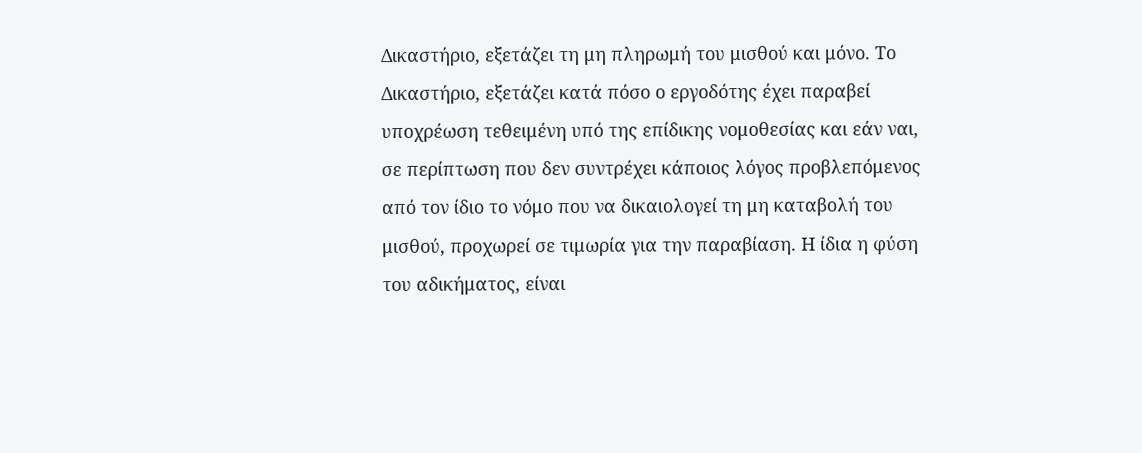Δικαστήριο, εξετάζει τη μη πληρωμή του μισθού και μόνο. Το Δικαστήριο, εξετάζει κατά πόσο ο εργοδότης έχει παραβεί υποχρέωση τεθειμένη υπό της επίδικης νομοθεσίας και εάν ναι, σε περίπτωση που δεν συντρέχει κάποιος λόγος προβλεπόμενος από τον ίδιο το νόμο που να δικαιολογεί τη μη καταβολή του μισθού, προχωρεί σε τιμωρία για την παραβίαση. Η ίδια η φύση του αδικήματος, είναι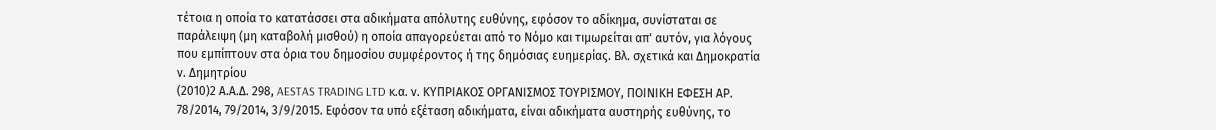τέτοια η οποία το κατατάσσει στα αδικήματα απόλυτης ευθύνης, εφόσον το αδίκημα, συνίσταται σε παράλειψη (μη καταβολή μισθού) η οποία απαγορεύεται από το Νόμο και τιμωρείται απ' αυτόν, για λόγους που εμπίπτουν στα όρια του δημοσίου συμφέροντος ή της δημόσιας ευημερίας. Βλ. σχετικά και Δημοκρατία ν. Δημητρίου
(2010)2 Α.Α.Δ. 298, AESTAS TRADING LTD κ.α. ν. ΚΥΠΡΙΑΚΟΣ ΟΡΓΑΝΙΣΜΟΣ ΤΟΥΡΙΣΜΟΥ, ΠΟΙΝΙΚΗ ΕΦΕΣΗ ΑΡ. 78/2014, 79/2014, 3/9/2015. Εφόσον τα υπό εξέταση αδικήματα, είναι αδικήματα αυστηρής ευθύνης, το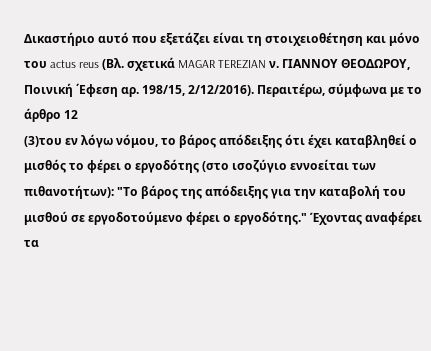Δικαστήριο αυτό που εξετάζει είναι τη στοιχειοθέτηση και μόνο του actus reus (Βλ. σχετικά MAGAR TEREZIAN ν. ΓΙΑΝΝΟΥ ΘΕΟΔΩΡΟΥ, Πoινική ΄Εφεση αρ. 198/15, 2/12/2016). Περαιτέρω, σύμφωνα με το άρθρο 12
(3)του εν λόγω νόμου, το βάρος απόδειξης ότι έχει καταβληθεί ο μισθός το φέρει ο εργοδότης (στο ισοζύγιο εννοείται των πιθανοτήτων): "Το βάρος της απόδειξης για την καταβολή του μισθού σε εργοδοτούμενο φέρει ο εργοδότης." Έχοντας αναφέρει τα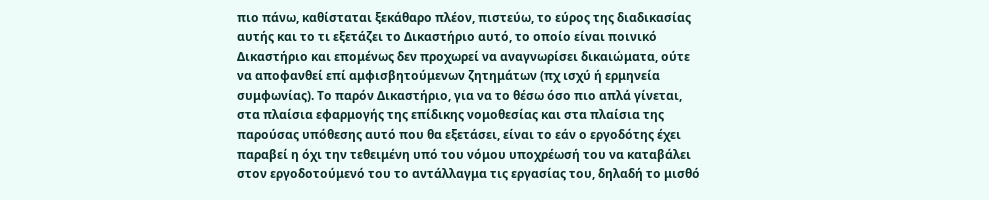πιο πάνω, καθίσταται ξεκάθαρο πλέον, πιστεύω, το εύρος της διαδικασίας αυτής και το τι εξετάζει το Δικαστήριο αυτό, το οποίο είναι ποινικό Δικαστήριο και επομένως δεν προχωρεί να αναγνωρίσει δικαιώματα, ούτε να αποφανθεί επί αμφισβητούμενων ζητημάτων (πχ ισχύ ή ερμηνεία συμφωνίας). Το παρόν Δικαστήριο, για να το θέσω όσο πιο απλά γίνεται, στα πλαίσια εφαρμογής της επίδικης νομοθεσίας και στα πλαίσια της παρούσας υπόθεσης αυτό που θα εξετάσει, είναι το εάν ο εργοδότης έχει παραβεί η όχι την τεθειμένη υπό του νόμου υποχρέωσή του να καταβάλει στον εργοδοτούμενό του το αντάλλαγμα τις εργασίας του, δηλαδή το μισθό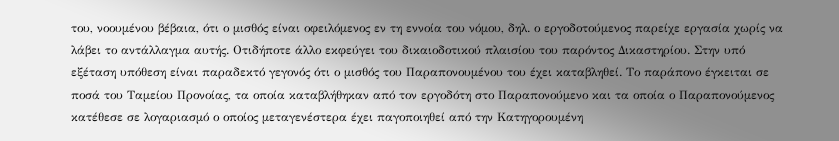του, νοουμένου βέβαια, ότι ο μισθός είναι οφειλόμενος εν τη εννοία του νόμου, δηλ. ο εργοδοτούμενος παρείχε εργασία χωρίς να λάβει το αντάλλαγμα αυτής. Οτιδήποτε άλλο εκφεύγει του δικαιοδοτικού πλαισίου του παρόντος Δικαστηρίου. Στην υπό εξέταση υπόθεση είναι παραδεκτό γεγονός ότι ο μισθός του Παραπονουμένου του έχει καταβληθεί. Το παράπονο έγκειται σε ποσά του Ταμείου Προνοίας, τα οποία καταβλήθηκαν από τον εργοδότη στο Παραπονούμενο και τα οποία ο Παραπονούμενος κατέθεσε σε λογαριασμό ο οποίος μεταγενέστερα έχει παγοποιηθεί από την Κατηγορουμένη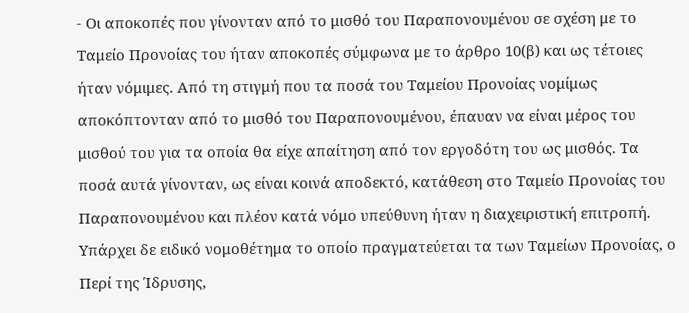- Οι αποκοπές που γίνονταν από το μισθό του Παραπονουμένου σε σχέση με το Ταμείο Προνοίας του ήταν αποκοπές σύμφωνα με το άρθρο 10(β) και ως τέτοιες ήταν νόμιμες. Από τη στιγμή που τα ποσά του Ταμείου Προνοίας νομίμως αποκόπτονταν από το μισθό του Παραπονουμένου, έπαυαν να είναι μέρος του μισθού του για τα οποία θα είχε απαίτηση από τον εργοδότη του ως μισθός. Τα ποσά αυτά γίνονταν, ως είναι κοινά αποδεκτό, κατάθεση στο Ταμείο Προνοίας του Παραπονουμένου και πλέον κατά νόμο υπεύθυνη ήταν η διαχειριστική επιτροπή. Υπάρχει δε ειδικό νομοθέτημα το οποίο πραγματεύεται τα των Ταμείων Προνοίας, ο Περί της Ίδρυσης,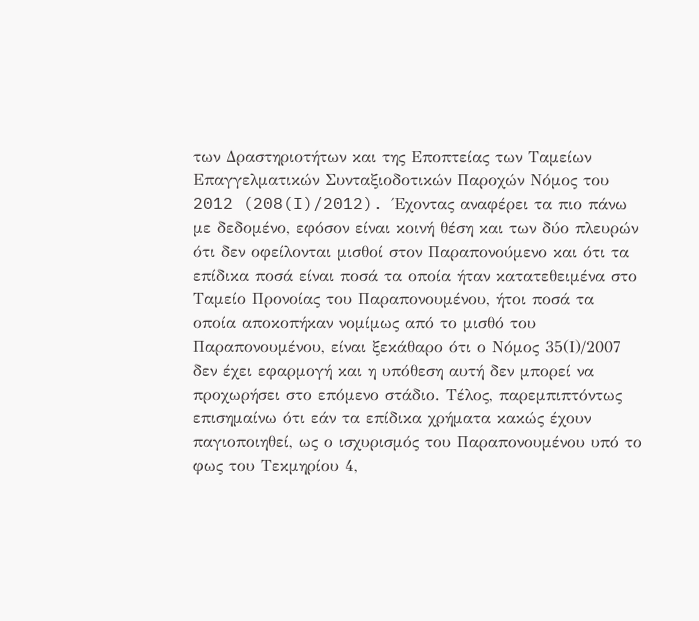των Δραστηριοτήτων και της Εποπτείας των Ταμείων Επαγγελματικών Συνταξιοδοτικών Παροχών Νόμος του 2012 (208(I)/2012). Έχοντας αναφέρει τα πιο πάνω με δεδομένο, εφόσον είναι κοινή θέση και των δύο πλευρών ότι δεν οφείλονται μισθοί στον Παραπονούμενο και ότι τα επίδικα ποσά είναι ποσά τα οποία ήταν κατατεθειμένα στο Ταμείο Προνοίας του Παραπονουμένου, ήτοι ποσά τα οποία αποκοπήκαν νομίμως από το μισθό του Παραπονουμένου, είναι ξεκάθαρο ότι ο Νόμος 35(Ι)/2007 δεν έχει εφαρμογή και η υπόθεση αυτή δεν μπορεί να προχωρήσει στο επόμενο στάδιο. Τέλος, παρεμπιπτόντως επισημαίνω ότι εάν τα επίδικα χρήματα κακώς έχουν παγιοποιηθεί, ως ο ισχυρισμός του Παραπονουμένου υπό το φως του Τεκμηρίου 4,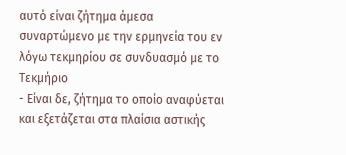αυτό είναι ζήτημα άμεσα συναρτώμενο με την ερμηνεία του εν λόγω τεκμηρίου σε συνδυασμό με το Τεκμήριο
- Είναι δε, ζήτημα το οποίο αναφύεται και εξετάζεται στα πλαίσια αστικής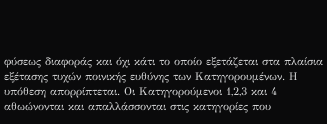φύσεως διαφοράς και όχι κάτι το οποίο εξετάζεται στα πλαίσια εξέτασης τυχών ποινικής ευθύνης των Κατηγορουμένων. Η υπόθεση απορρίπτεται. Οι Κατηγορούμενοι 1,2,3 και 4 αθωώνονται και απαλλάσσονται στις κατηγορίες που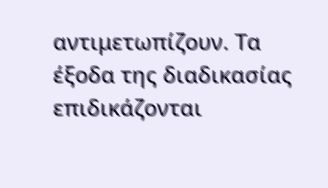αντιμετωπίζουν. Τα έξοδα της διαδικασίας επιδικάζονται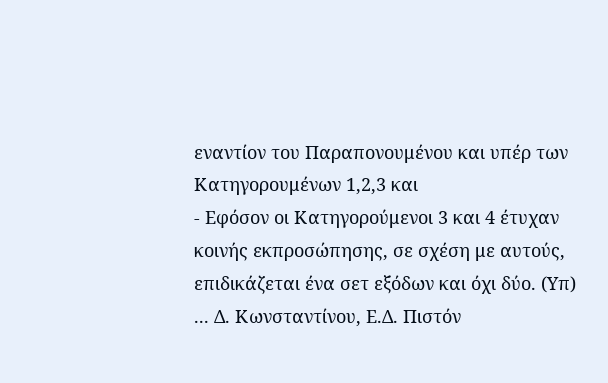εναντίον του Παραπονουμένου και υπέρ των Κατηγορουμένων 1,2,3 και
- Εφόσον οι Κατηγορούμενοι 3 και 4 έτυχαν κοινής εκπροσώπησης, σε σχέση με αυτούς, επιδικάζεται ένα σετ εξόδων και όχι δύο. (Υπ) ... Δ. Κωνσταντίνου, Ε.Δ. Πιστόν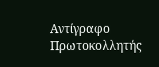Αντίγραφο Πρωτοκολλητής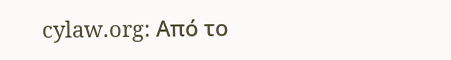cylaw.org: Από το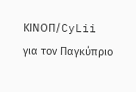ΚΙΝOΠ/CyLii για τον Παγκύπριο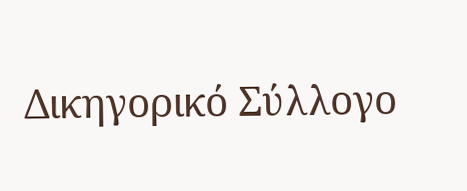Δικηγορικό Σύλλογο